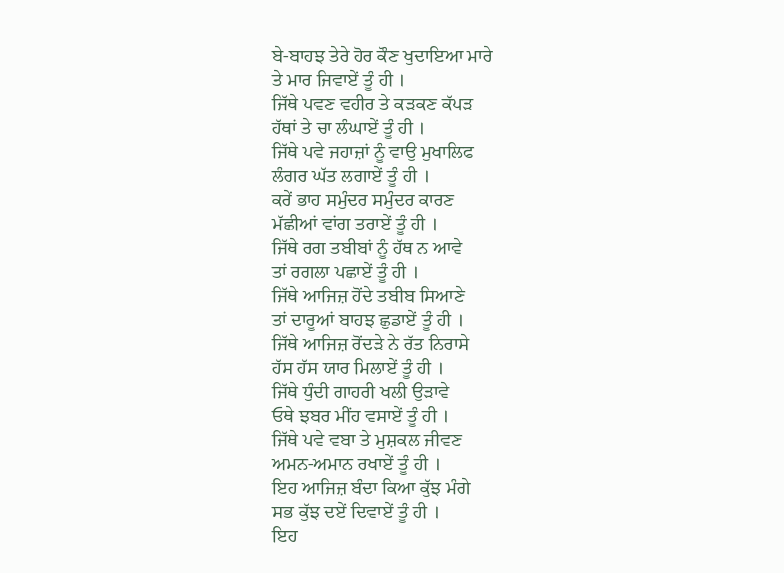ਬੇ-ਬਾਹਝ ਤੇਰੇ ਹੋਰ ਕੌਣ ਖੁਦਾਇਆ ਮਾਰੇ
ਤੇ ਮਾਰ ਜਿਵਾਏਂ ਤੂੰ ਹੀ ।
ਜਿੱਥੇ ਪਵਣ ਵਹੀਰ ਤੇ ਕੜਕਣ ਕੱਪੜ
ਹੱਥਾਂ ਤੇ ਚਾ ਲੰਘਾਏਂ ਤੂੰ ਹੀ ।
ਜਿੱਥੇ ਪਵੇ ਜਹਾਜ਼ਾਂ ਨੂੰ ਵਾਉ ਮੁਖਾਲਿਫ
ਲੰਗਰ ਘੱਤ ਲਗਾਏਂ ਤੂੰ ਹੀ ।
ਕਰੇਂ ਭਾਹ ਸਮੁੰਦਰ ਸਮੁੰਦਰ ਕਾਰਣ
ਮੱਛੀਆਂ ਵਾਂਗ ਤਰਾਏਂ ਤੂੰ ਹੀ ।
ਜਿੱਥੇ ਰਗ ਤਬੀਬਾਂ ਨੂੰ ਹੱਥ ਨ ਆਵੇ
ਤਾਂ ਰਗਲਾ ਪਛਾਏਂ ਤੂੰ ਹੀ ।
ਜਿੱਥੇ ਆਜਿਜ਼ ਹੋਂਦੇ ਤਬੀਬ ਸਿਆਣੇ
ਤਾਂ ਦਾਰੂਆਂ ਬਾਹਝ ਛੁਡਾਏਂ ਤੂੰ ਹੀ ।
ਜਿੱਥੇ ਆਜਿਜ਼ ਰੋਂਦੜੇ ਨੇ ਰੱਤ ਨਿਰਾਸੇ
ਹੱਸ ਹੱਸ ਯਾਰ ਮਿਲਾਏਂ ਤੂੰ ਹੀ ।
ਜਿੱਥੇ ਧੁੰਦੀ ਗਾਹਰੀ ਖਲੀ ਉੜਾਵੇ
ਓਥੇ ਝਬਰ ਮੀਂਹ ਵਸਾਏਂ ਤੂੰ ਹੀ ।
ਜਿੱਥੇ ਪਵੇ ਵਬਾ ਤੇ ਮੁਸ਼ਕਲ ਜੀਵਣ
ਅਮਨ-ਅਮਾਨ ਰਖਾਏਂ ਤੂੰ ਹੀ ।
ਇਹ ਆਜਿਜ਼ ਬੰਦਾ ਕਿਆ ਕੁੱਝ ਮੰਗੇ
ਸਭ ਕੁੱਝ ਦਏਂ ਦਿਵਾਏਂ ਤੂੰ ਹੀ ।
ਇਹ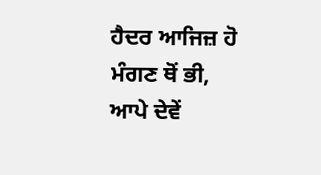ਹੈਦਰ ਆਜਿਜ਼ ਹੋ ਮੰਗਣ ਥੋਂ ਭੀ,
ਆਪੇ ਦੇਵੇਂ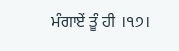ਮੰਗਾਏਂ ਤੂੰ ਹੀ ।੧੭।